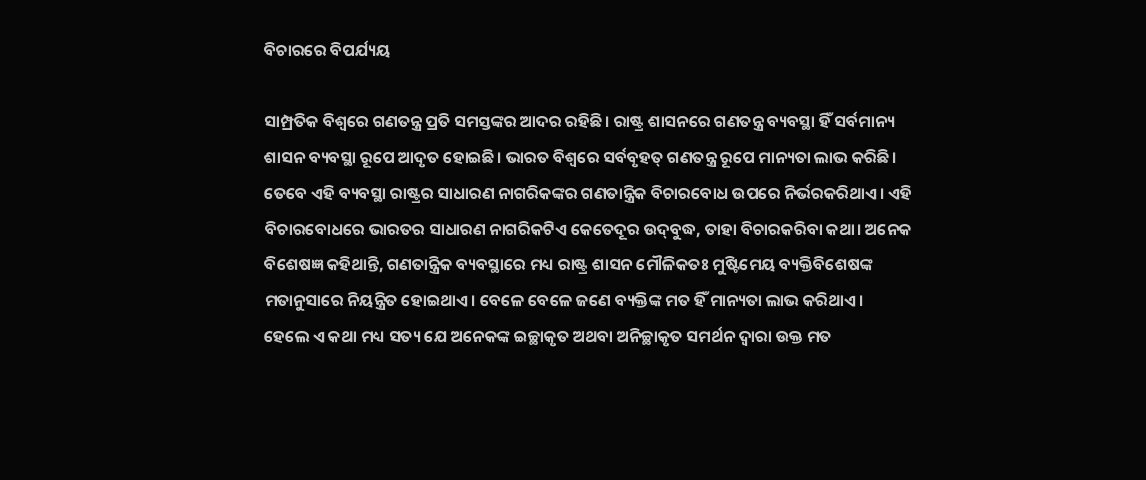ବିଚାରରେ ବିପର୍ଯ୍ୟୟ

ସାମ୍ପ୍ରତିକ ବିଶ୍ୱରେ ଗଣତନ୍ତ୍ର ପ୍ରତି ସମସ୍ତଙ୍କର ଆଦର ରହିଛି। ରାଷ୍ଟ୍ର ଶାସନରେ ଗଣତନ୍ତ୍ର ବ୍ୟବସ୍ଥା ହିଁ ସର୍ବମାନ୍ୟ ଶାସନ ବ୍ୟବସ୍ଥା ରୂପେ ଆଦୃତ ହୋଇଛି। ଭାରତ ବିଶ୍ୱରେ ସର୍ବବୃହତ୍‌ ଗଣତନ୍ତ୍ର ରୂପେ ମାନ୍ୟତା ଲାଭ କରିଛି। ତେବେ ଏହି ବ୍ୟବସ୍ଥା ରାଷ୍ଟ୍ରର ସାଧାରଣ ନାଗରିକଙ୍କର ଗଣତାନ୍ତ୍ରିକ ବିଚାରବୋଧ ଉପରେ ନିର୍ଭରକରିଥାଏ। ଏହି ବିଚାରବୋଧରେ ଭାରତର ସାଧାରଣ ନାଗରିକଟିଏ କେତେଦୂର ଉଦ୍‌ବୁଦ୍ଧ, ତାହା ବିଚାରକରିବା କଥା। ଅନେକ ବିଶେଷଜ୍ଞ କହିଥାନ୍ତି, ଗଣତାନ୍ତ୍ରିକ ବ୍ୟବସ୍ଥାରେ ମଧ୍ୟ ରାଷ୍ଟ୍ର ଶାସନ ମୌଳିକତଃ ମୁଷ୍ଟିମେୟ ବ୍ୟକ୍ତିବିଶେଷଙ୍କ ମତାନୁସାରେ ନିୟନ୍ତ୍ରିତ ହୋଇଥାଏ। ବେଳେ ବେଳେ ଜଣେ ବ୍ୟକ୍ତିଙ୍କ ମତ ହିଁ ମାନ୍ୟତା ଲାଭ କରିଥାଏ। ହେଲେ ଏ କଥା ମଧ୍ୟ ସତ୍ୟ ଯେ ଅନେକଙ୍କ ଇଚ୍ଛାକୃତ ଅଥବା ଅନିଚ୍ଛାକୃତ ସମର୍ଥନ ଦ୍ୱାରା ଉକ୍ତ ମତ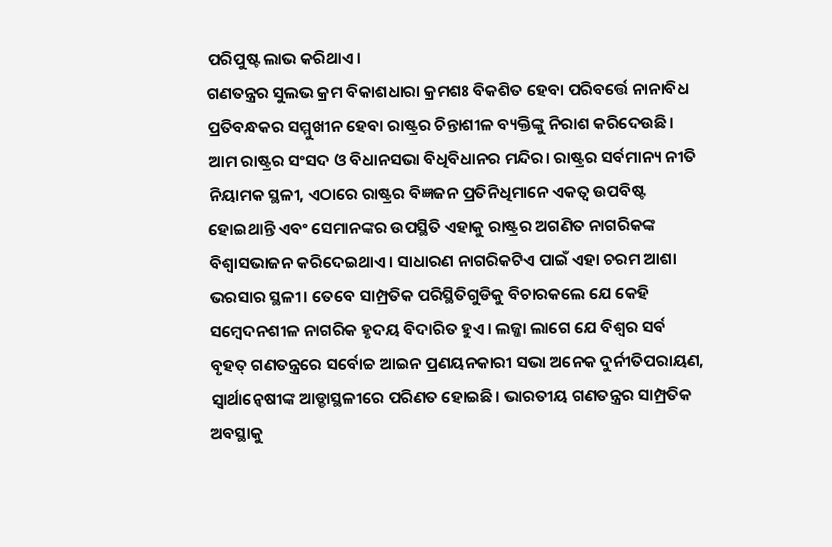ପରିପୁଷ୍ଟ ଲାଭ କରିଥାଏ।
ଗଣତନ୍ତ୍ରର ସୁଲଭ କ୍ରମ ବିକାଶଧାରା କ୍ରମଶଃ ବିକଶିତ ହେବା ପରିବର୍ତ୍ତେ ନାନାବିଧ ପ୍ରତିବନ୍ଧକର ସମ୍ମୁଖୀନ ହେବା ରାଷ୍ଟ୍ରର ଚିନ୍ତାଶୀଳ ବ୍ୟକ୍ତିଙ୍କୁ ନିରାଶ କରିଦେଉଛି। ଆମ ରାଷ୍ଟ୍ରର ସଂସଦ ଓ ବିଧାନସଭା ବିଧିବିଧାନର ମନ୍ଦିର। ରାଷ୍ଟ୍ରର ସର୍ବମାନ୍ୟ ନୀତି ନିୟାମକ ସ୍ଥଳୀ, ଏଠାରେ ରାଷ୍ଟ୍ରର ବିଜ୍ଞଜନ ପ୍ରତିନିଧିମାନେ ଏକତ୍ୱ ଉପବିଷ୍ଟ ହୋଇଥାନ୍ତି ଏବଂ ସେମାନଙ୍କର ଉପସ୍ଥିତି ଏହାକୁ ରାଷ୍ଟ୍ରର ଅଗଣିତ ନାଗରିକଙ୍କ ବିଶ୍ୱାସଭାଜନ କରିଦେଇଥାଏ। ସାଧାରଣ ନାଗରିକଟିଏ ପାଇଁ ଏହା ଚରମ ଆଶା ଭରସାର ସ୍ଥଳୀ। ତେବେ ସାମ୍ପ୍ରତିକ ପରିସ୍ଥିତିଗୁଡିକୁ ବିଚାରକଲେ ଯେ କେହି ସମ୍ବେଦନଶୀଳ ନାଗରିକ ହୃଦୟ ବିଦାରିତ ହୁଏ। ଲଜ୍ଜା ଲାଗେ ଯେ ବିଶ୍ୱର ସର୍ବ ବୃହତ୍‌ ଗଣତନ୍ତ୍ରରେ ସର୍ବୋଚ୍ଚ ଆଇନ ପ୍ରଣୟନକାରୀ ସଭା ଅନେକ ଦୁର୍ନୀତିପରାୟଣ, ସ୍ବାର୍ଥାନ୍ବେଷୀଙ୍କ ଆଡ୍ଡାସ୍ଥଳୀରେ ପରିଣତ ହୋଇଛି। ଭାରତୀୟ ଗଣତନ୍ତ୍ରର ସାମ୍ପ୍ରତିକ ଅବସ୍ଥାକୁ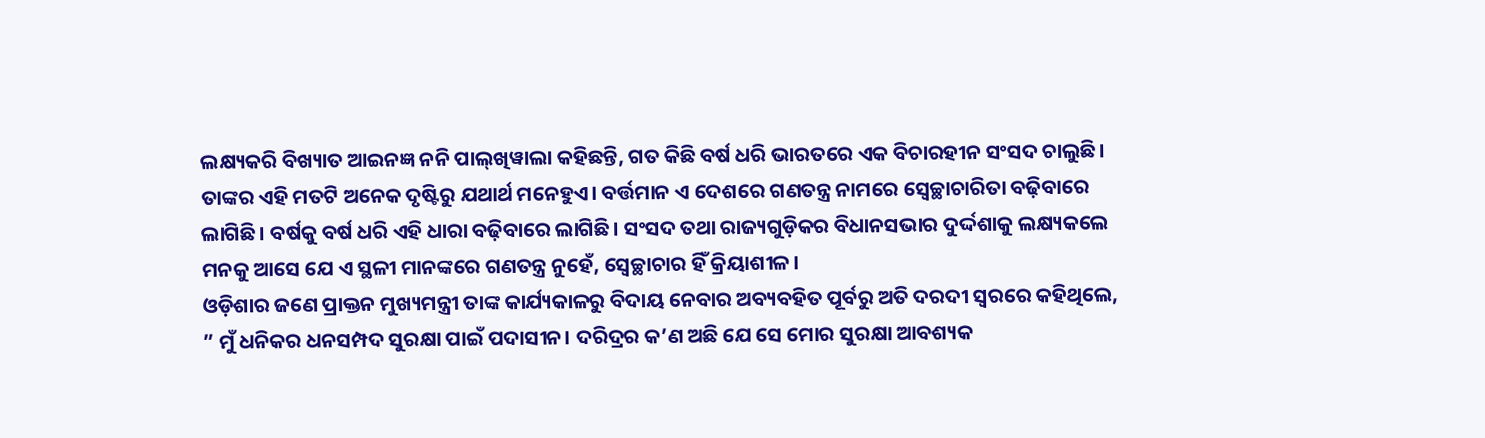ଲକ୍ଷ୍ୟକରି ବିଖ୍ୟାତ ଆଇନଜ୍ଞ ନନି ପାଲ୍‌ଖିୱାଲା କହିଛନ୍ତି, ଗତ କିଛି ବର୍ଷ ଧରି ଭାରତରେ ଏକ ବିଚାରହୀନ ସଂସଦ ଚାଲୁଛି। ତାଙ୍କର ଏହି ମତଟି ଅନେକ ଦୃଷ୍ଟିରୁ ଯଥାର୍ଥ ମନେହୁଏ। ବର୍ତ୍ତମାନ ଏ ଦେଶରେ ଗଣତନ୍ତ୍ର ନାମରେ ସ୍ବେଚ୍ଛାଚାରିତା ବଢ଼ିବାରେ ଲାଗିଛି। ବର୍ଷକୁ ବର୍ଷ ଧରି ଏହି ଧାରା ବଢ଼ିବାରେ ଲାଗିଛି। ସଂସଦ ତଥା ରାଜ୍ୟଗୁଡ଼ିକର ବିଧାନସଭାର ଦୁର୍ଦ୍ଦଶାକୁ ଲକ୍ଷ୍ୟକଲେ ମନକୁ ଆସେ ଯେ ଏ ସ୍ଥଳୀ ମାନଙ୍କରେ ଗଣତନ୍ତ୍ର ନୁହେଁ, ସ୍ବେଚ୍ଛାଚାର ହିଁ କ୍ରିୟାଶୀଳ।
ଓଡ଼ିଶାର ଜଣେ ପ୍ରାକ୍ତନ ମୁଖ୍ୟମନ୍ତ୍ରୀ ତାଙ୍କ କାର୍ଯ୍ୟକାଳରୁ ବିଦାୟ ନେବାର ଅବ୍ୟବହିତ ପୂର୍ବରୁ ଅତି ଦରଦୀ ସ୍ବରରେ କହିଥିଲେ, ” ମୁଁ ଧନିକର ଧନସମ୍ପଦ ସୁରକ୍ଷା ପାଇଁ ପଦାସୀନ। ଦରିଦ୍ରର କ’ଣ ଅଛି ଯେ ସେ ମୋର ସୁରକ୍ଷା ଆବଶ୍ୟକ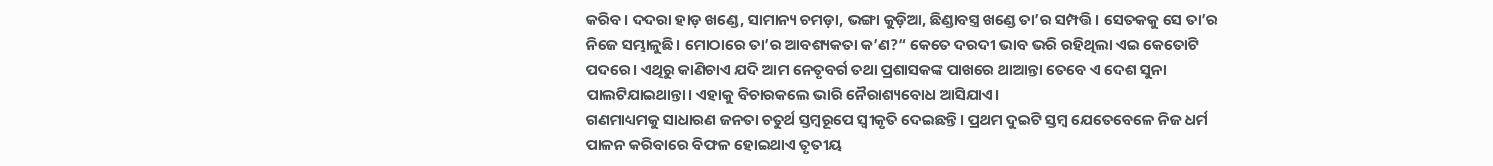କରିବ। ଦଦରା ହାଡ଼ ଖଣ୍ଡେ, ସାମାନ୍ୟ ଚମଡ଼ା, ଭଙ୍ଗା କୁଡ଼ିଆ, ଛିଣ୍ଡାବସ୍ତ୍ର ଖଣ୍ଡେ ତା’ର ସମ୍ପତ୍ତି। ସେତକକୁ ସେ ତା’ର ନିଜେ ସମ୍ଭାଳୁଛି। ମୋଠାରେ ତା’ର ଆବଶ୍ୟକତା କ’ଣ?“ କେତେ ଦରଦୀ ଭାବ ଭରି ରହିଥିଲା ଏଇ କେତୋଟି ପଦରେ। ଏଥିରୁ କାଣିଚାଏ ଯଦି ଆମ ନେତୃବର୍ଗ ତଥା ପ୍ରଶାସକଙ୍କ ପାଖରେ ଥାଆନ୍ତା ତେବେ ଏ ଦେଶ ସୁନା ପାଲଟିଯାଇଥାନ୍ତା। ଏହାକୁ ବିଚାରକଲେ ଭାରି ନୈରାଶ୍ୟବୋଧ ଆସିଯାଏ।
ଗଣମାଧ୍ୟମକୁ ସାଧାରଣ ଜନତା ଚତୁର୍ଥ ସ୍ତମ୍ବରୂପେ ସ୍ବୀକୃତି ଦେଇଛନ୍ତି। ପ୍ରଥମ ଦୁଇଟି ସ୍ତମ୍ବ ଯେତେବେଳେ ନିଜ ଧର୍ମ ପାଳନ କରିବାରେ ବିଫଳ ହୋଇଥାଏ ତୃତୀୟ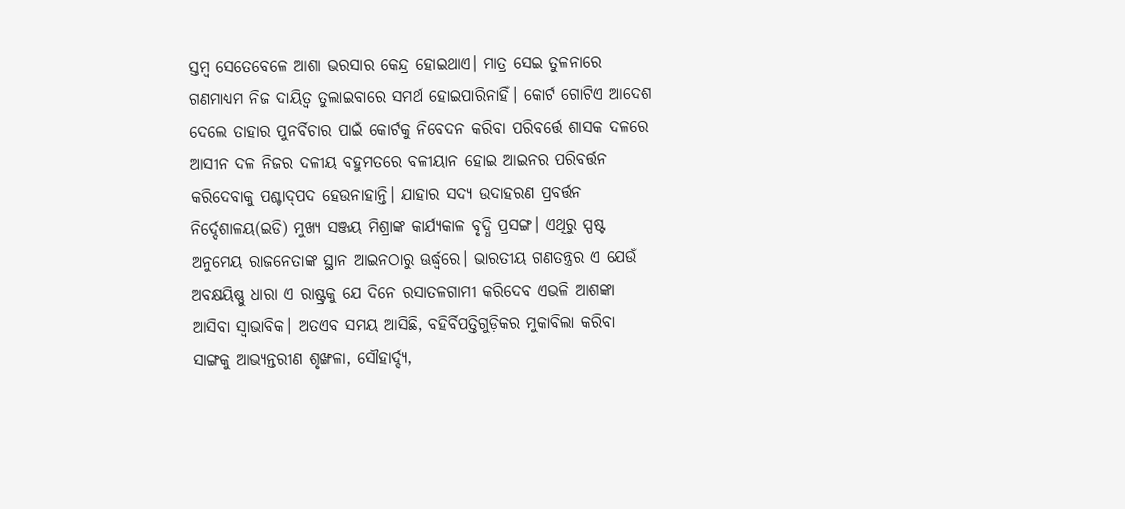ସ୍ତମ୍ବ ସେତେବେଳେ ଆଶା ଭରସାର କେନ୍ଦ୍ର ହୋଇଥାଏ। ମାତ୍ର ସେଇ ତୁଳନାରେ ଗଣମାଧ୍ୟମ ନିଜ ଦାୟିତ୍ୱ ତୁଲାଇବାରେ ସମର୍ଥ ହୋଇପାରିନାହିଁ। କୋର୍ଟ ଗୋଟିଏ ଆଦେଶ ଦେଲେ ତାହାର ପୁନର୍ବିଚାର ପାଇଁ କୋର୍ଟକୁ ନିବେଦନ କରିବା ପରିବର୍ତ୍ତେ ଶାସକ ଦଳରେ ଆସୀନ ଦଳ ନିଜର ଦଳୀୟ ବହୁମତରେ ବଳୀୟାନ ହୋଇ ଆଇନର ପରିବର୍ତ୍ତନ କରିଦେବାକୁ ପଶ୍ଚାଦ୍‌ପଦ ହେଉନାହାନ୍ତି। ଯାହାର ସଦ୍ୟ ଉଦାହରଣ ପ୍ରବର୍ତ୍ତନ ନିର୍ଦ୍ଦେଶାଳୟ(ଇଡି) ମୁଖ୍ୟ ସଞ୍ଜୟ ମିଶ୍ରାଙ୍କ କାର୍ଯ୍ୟକାଳ ବୃଦ୍ଧି ପ୍ରସଙ୍ଗ। ଏଥିରୁ ସ୍ପଷ୍ଟ ଅନୁମେୟ ରାଜନେତାଙ୍କ ସ୍ଥାନ ଆଇନଠାରୁ ଊର୍ଦ୍ଧ୍ୱରେ। ଭାରତୀୟ ଗଣତନ୍ତ୍ରର ଏ ଯେଉଁ ଅବକ୍ଷୟିଷ୍ଣୁ ଧାରା ଏ ରାଷ୍ଟ୍ରକୁ ଯେ ଦିନେ ରସାତଳଗାମୀ କରିଦେବ ଏଭଳି ଆଶଙ୍କା ଆସିବା ସ୍ବାଭାବିକ। ଅତଏବ ସମୟ ଆସିଛି, ବହିର୍ବିପତ୍ତିଗୁଡ଼ିକର ମୁକାବିଲା କରିବା ସାଙ୍ଗକୁ ଆଭ୍ୟନ୍ତରୀଣ ଶୃଙ୍ଖଳା, ସୌହାର୍ଦ୍ଦ୍ୟ,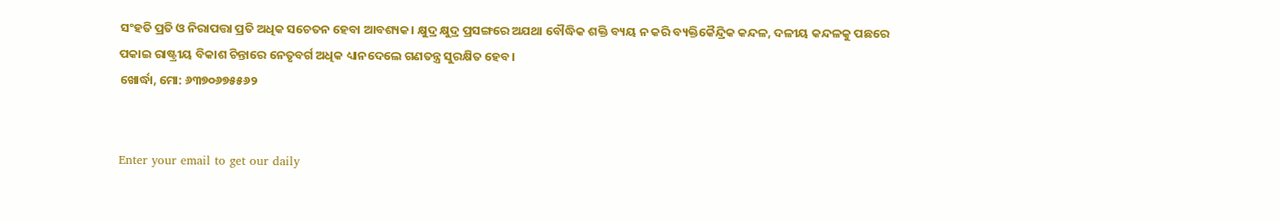ସଂହତି ପ୍ରତି ଓ ନିରାପତ୍ତା ପ୍ରତି ଅଧିକ ସଚେତନ ହେବା ଆବଶ୍ୟକ। କ୍ଷୁଦ୍ର କ୍ଷୁଦ୍ର ପ୍ରସଙ୍ଗରେ ଅଯଥା ବୌଦ୍ଧିକ ଶକ୍ତି ବ୍ୟୟ ନ କରି ବ୍ୟକ୍ତିକୈନ୍ଦ୍ରିକ କନ୍ଦଳ, ଦଳୀୟ କନ୍ଦଳକୁ ପଛରେ ପକାଇ ରାଷ୍ଟ୍ରୀୟ ବିକାଶ ଚିନ୍ତାରେ ନେତୃବର୍ଗ ଅଧିକ ଧ୍ୟାନଦେଲେ ଗଣତନ୍ତ୍ର ସୁରକ୍ଷିତ ହେବ।
ଖୋର୍ଦ୍ଧା, ମୋ: ୬୩୭୦୬୭୫୫୬୨


Enter your email to get our daily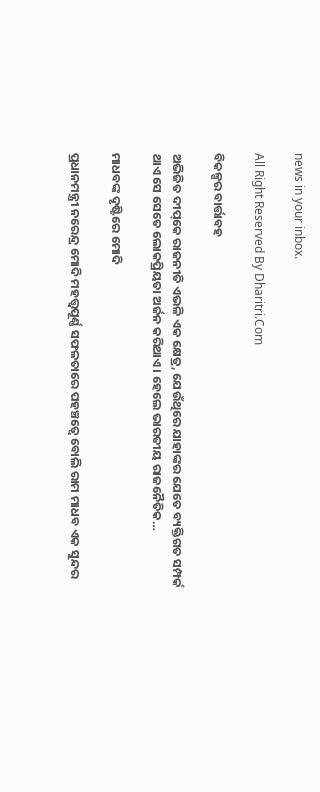news in your inbox.

All Right Reserved By Dharitri.Com

ବିକଳ୍ପର ବାର୍ତ୍ତାବହ

ଅଭିଜିତ ଦୀପ୍‌କେ ରାଜନୀତି ଏଭଳି ଏକ କ୍ଷେତ୍ର, ଯେଉଁଥିରେ ଯାହାଙ୍କର ଯେତେ ବ୍ୟକ୍ତିଗତ ସମ୍ପର୍କ ଥାଏ ସେ ସେତେ ଲୋକପ୍ରିୟତା ଅର୍ଜନ କରିଥାଏ। ହେଲେ ଭାରତୀୟ ରାଜନୈତିକ…

ମାଧବଙ୍କ ଦୃଷ୍ଟିରେ ମୋଦି

ପ୍ରଧାନମନ୍ତ୍ରୀ ନରେନ୍ଦ୍ର ମୋଦି ମହତ୍ତ୍ୱପୂର୍ଣ୍ଣ ସଫଳତାରେ ପହଞ୍ଚତ୍ୱେ ବୋଲି ରାମ ମାଧବ ଏକ ସୁନ୍ଦର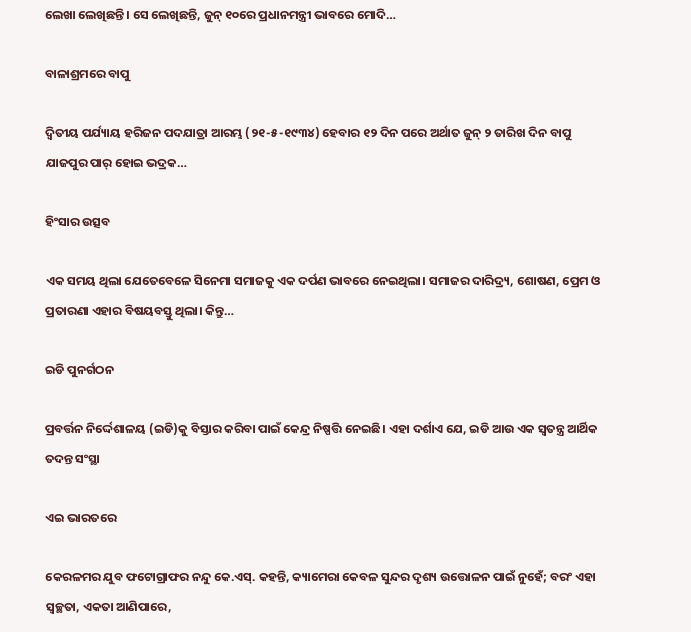ଲେଖା ଲେଖିଛନ୍ତି। ସେ ଲେଖିଛନ୍ତି, ଜୁନ୍‌ ୧୦ରେ ପ୍ରଧାନମନ୍ତ୍ରୀ ଭାବରେ ମୋଦି…

ବାଳାଶ୍ରମରେ ବାପୁ

ଦ୍ବିତୀୟ ପର୍ଯ୍ୟାୟ ହରିଜନ ପଦଯାତ୍ରା ଆରମ୍ଭ (୨୧-୫-୧୯୩୪) ହେବାର ୧୨ ଦିନ ପରେ ଅର୍ଥାତ ଜୁନ୍‌ ୨ ତାରିଖ ଦିନ ବାପୁ ଯାଜପୁର ପାର୍‌ ହୋଇ ଭଦ୍ରକ…

ହିଂସାର ଉତ୍ସବ

ଏକ ସମୟ ଥିଲା ଯେତେବେଳେ ସିନେମା ସମାଜକୁ ଏକ ଦର୍ପଣ ଭାବରେ ନେଇଥିଲା। ସମାଜର ଦାରିଦ୍ର୍ୟ, ଶୋଷଣ, ପ୍ରେମ ଓ ପ୍ରତାରଣା ଏହାର ବିଷୟବସ୍ତୁ ଥିଲା। କିନ୍ତୁ…

ଇଡି ପୁନର୍ଗଠନ

ପ୍ରବର୍ତ୍ତନ ନିର୍ଦ୍ଦେଶାଳୟ (ଇଡି)କୁ ବିସ୍ତାର କରିବା ପାଇଁ କେନ୍ଦ୍ର ନିଷ୍ପତ୍ତି ନେଇଛି। ଏହା ଦର୍ଶାଏ ଯେ, ଇଡି ଆଉ ଏକ ସ୍ବତନ୍ତ୍ର ଆର୍ଥିକ ତଦନ୍ତ ସଂସ୍ଥା

ଏଇ ଭାରତରେ

କେରଳମର ଯୁବ ଫଟୋଗ୍ରାଫର ନନ୍ଦୁ କେ.ଏସ୍‌. କହନ୍ତି, କ୍ୟାମେରା କେବଳ ସୁନ୍ଦର ଦୃଶ୍ୟ ଉତ୍ତୋଳନ ପାଇଁ ନୁହେଁ; ବରଂ ଏହା ସ୍ବଚ୍ଛତା, ଏକତା ଆଣିପାରେ,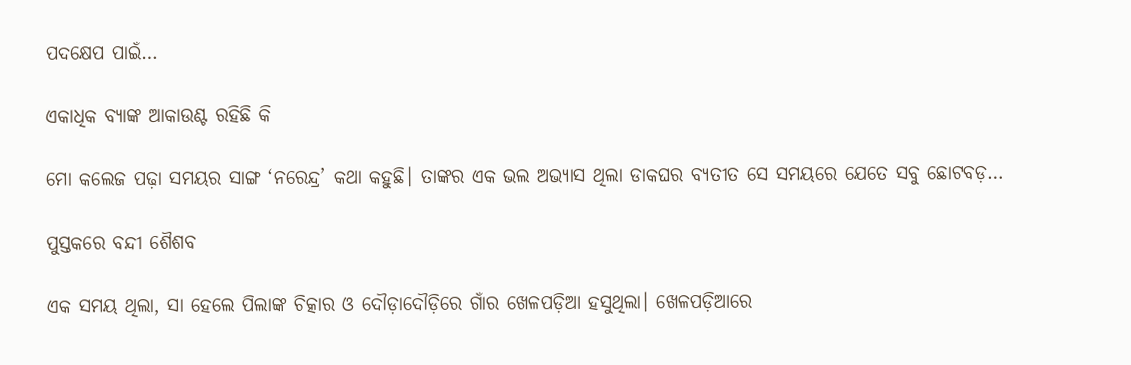ପଦକ୍ଷେପ ପାଇଁ…

ଏକାଧିକ ବ୍ୟାଙ୍କ ଆକାଉଣ୍ଟ ରହିଛି କି

ମୋ କଲେଜ ପଢ଼ା ସମୟର ସାଙ୍ଗ ‘ନରେନ୍ଦ୍ର’ କଥା କହୁଛି। ତାଙ୍କର ଏକ ଭଲ ଅଭ୍ୟାସ ଥିଲା ଡାକଘର ବ୍ୟତୀତ ସେ ସମୟରେ ଯେତେ ସବୁ ଛୋଟବଡ଼…

ପୁସ୍ତକରେ ବନ୍ଦୀ ଶୈଶବ

ଏକ ସମୟ ଥିଲା, ସା ହେଲେ ପିଲାଙ୍କ ଚିତ୍କାର ଓ ଦୌଡ଼ାଦୌଡ଼ିରେ ଗାଁର ଖେଳପଡ଼ିଆ ହସୁଥିଲା। ଖେଳପଡ଼ିଆରେ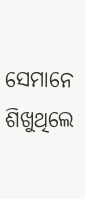ସେମାନେ ଶିଖୁଥିଲେ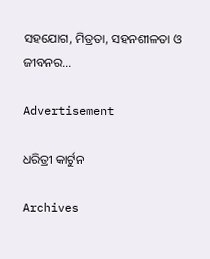ସହଯୋଗ, ମିତ୍ରତା, ସହନଶୀଳତା ଓ ଜୀବନର…

Advertisement

ଧରିତ୍ରୀ କାର୍ଟୁନ

Archives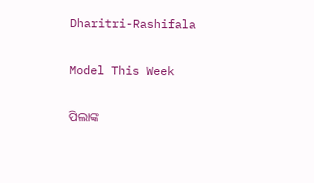Dharitri-Rashifala

Model This Week

ପିଲାଙ୍କ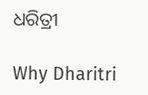ଧରିତ୍ରୀ

Why Dharitri